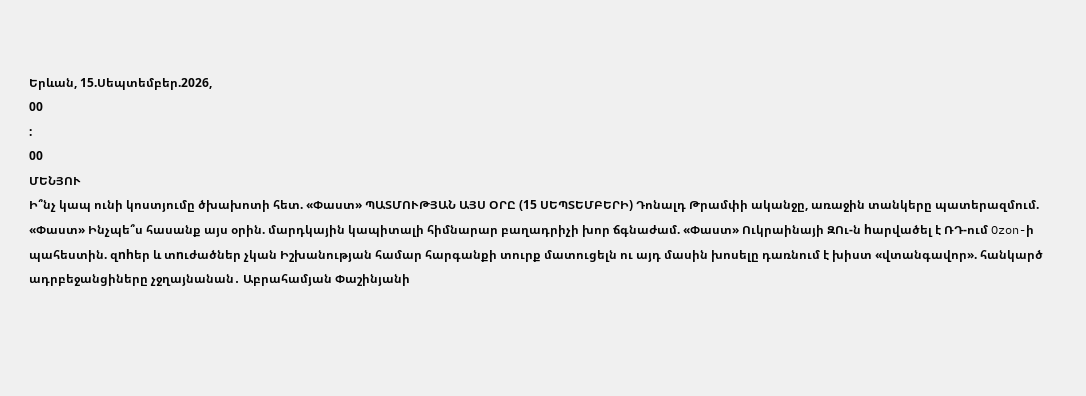Երևան, 15.Սեպտեմբեր.2026,
00
:
00
ՄԵՆՅՈՒ
Ի՞նչ կապ ունի կոստյումը ծխախոտի հետ. «Փաստ» ՊԱՏՄՈՒԹՅԱՆ ԱՅՍ ՕՐԸ (15 ՍԵՊՏԵՄԲԵՐԻ) Դոնալդ Թրամփի ականջը, առաջին տանկերը պատերազմում. «Փաստ» Ինչպե՞ս հասանք այս օրին. մարդկային կապիտալի հիմնարար բաղադրիչի խոր ճգնաժամ. «Փաստ» Ուկրաինայի ԶՈւ-ն hարվածել է ՌԴ-ում Ozon-ի պահեստին. զnhեր և տnւժածներ չկան Իշխանության համար հարգանքի տուրք մատուցելն ու այդ մասին խոսելը դառնում է խիստ «վտանգավոր». հանկարծ ադրբեջանցիները չջղայնանան․ Աբրահամյան Փաշինյանի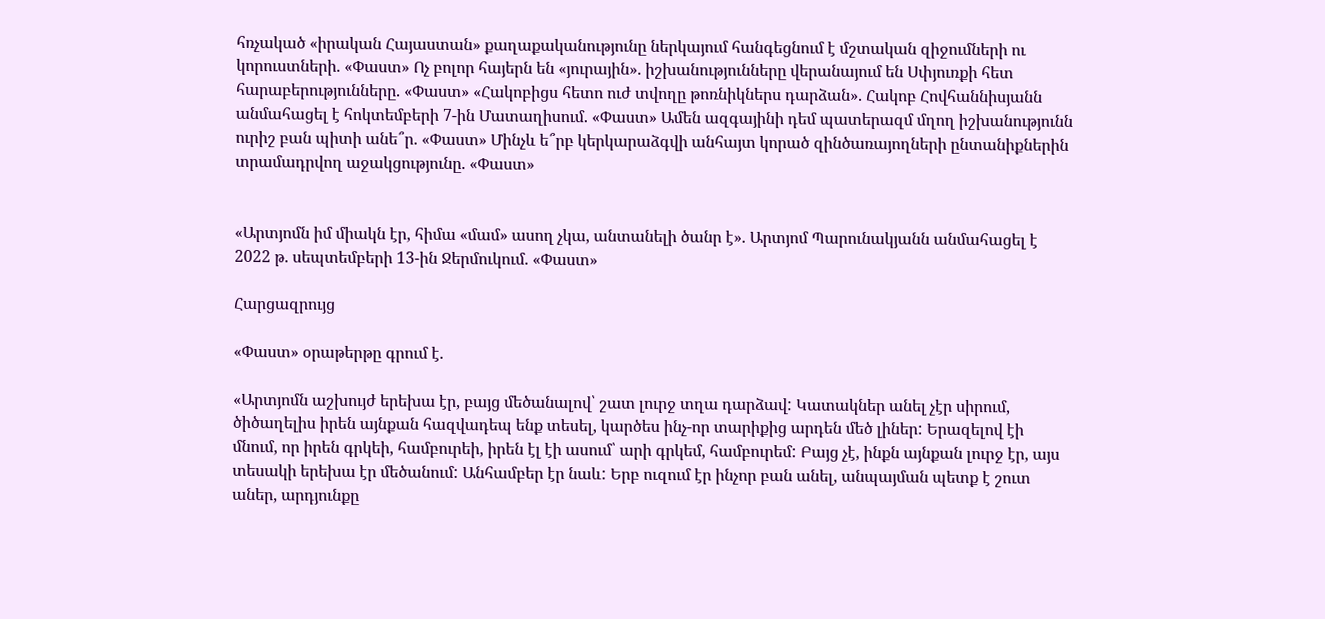հռչակած «իրական Հայաստան» քաղաքականությունը ներկայում հանգեցնում է մշտական զիջումների ու կորուստների. «Փաստ» Ոչ բոլոր հայերն են «յուրային». իշխանությունները վերանայում են Սփյուռքի հետ հարաբերությունները. «Փաստ» «Հակոբիցս հետո ուժ տվողը թոռնիկներս դարձան». Հակոբ Հովհաննիսյանն անմահացել է հոկտեմբերի 7-ին Մատաղիսում. «Փաստ» Ամեն ազգայինի դեմ պատերազմ մղող իշխանությունն ուրիշ բան պիտի անե՞ր. «Փաստ» Մինչև ե՞րբ կերկարաձգվի անհայտ կորած զինծառայողների ընտանիքներին տրամադրվող աջակցությունը. «Փաստ»


«Արտյոմն իմ միակն էր, հիմա «մամ» ասող չկա, անտանելի ծանր է». Արտյոմ Պարունակյանն անմահացել է 2022 թ. սեպտեմբերի 13-ին Ջերմուկում. «Փաստ»

Հարցազրույց

«Փաստ» օրաթերթը գրում է.

«Արտյոմն աշխույժ երեխա էր, բայց մեծանալով՝ շատ լուրջ տղա դարձավ: Կատակներ անել չէր սիրում, ծիծաղելիս իրեն այնքան հազվադեպ ենք տեսել, կարծես ինչ-որ տարիքից արդեն մեծ լիներ: Երազելով էի մնում, որ իրեն գրկեի, համբուրեի, իրեն էլ էի ասում՝ արի գրկեմ, համբուրեմ: Բայց չէ, ինքն այնքան լուրջ էր, այս տեսակի երեխա էր մեծանում: Անհամբեր էր նաև: Երբ ուզում էր ինչոր բան անել, անպայման պետք է շուտ աներ, արդյունքը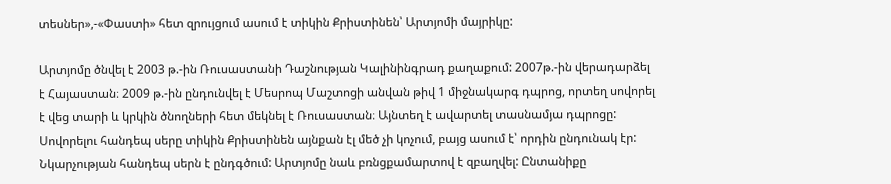տեսներ»,-«Փաստի» հետ զրույցում ասում է տիկին Քրիստինեն՝ Արտյոմի մայրիկը:

Արտյոմը ծնվել է 2003 թ.-ին Ռուսաստանի Դաշնության Կալինինգրադ քաղաքում: 2007թ.-ին վերադարձել է Հայաստան։ 2009 թ.-ին ընդունվել է Մեսրոպ Մաշտոցի անվան թիվ 1 միջնակարգ դպրոց, որտեղ սովորել է վեց տարի և կրկին ծնողների հետ մեկնել է Ռուսաստան։ Այնտեղ է ավարտել տասնամյա դպրոցը: Սովորելու հանդեպ սերը տիկին Քրիստինեն այնքան էլ մեծ չի կոչում, բայց ասում է՝ որդին ընդունակ էր: Նկարչության հանդեպ սերն է ընդգծում: Արտյոմը նաև բռնցքամարտով է զբաղվել: Ընտանիքը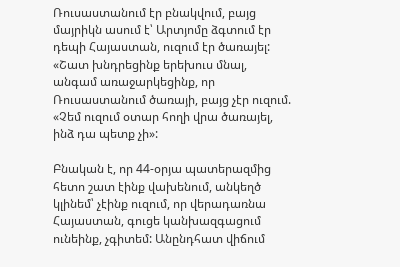Ռուսաստանում էր բնակվում, բայց մայրիկն ասում է՝ Արտյոմը ձգտում էր դեպի Հայաստան, ուզում էր ծառայել: «Շատ խնդրեցինք երեխուս մնալ, անգամ առաջարկեցինք, որ Ռուսաստանում ծառայի, բայց չէր ուզում. «Չեմ ուզում օտար հողի վրա ծառայել, ինձ դա պետք չի»:

Բնական է, որ 44-օրյա պատերազմից հետո շատ էինք վախենում, անկեղծ կլինեմ՝ չէինք ուզում, որ վերադառնա Հայաստան, գուցե կանխազգացում ունեինք, չգիտեմ: Անընդհատ վիճում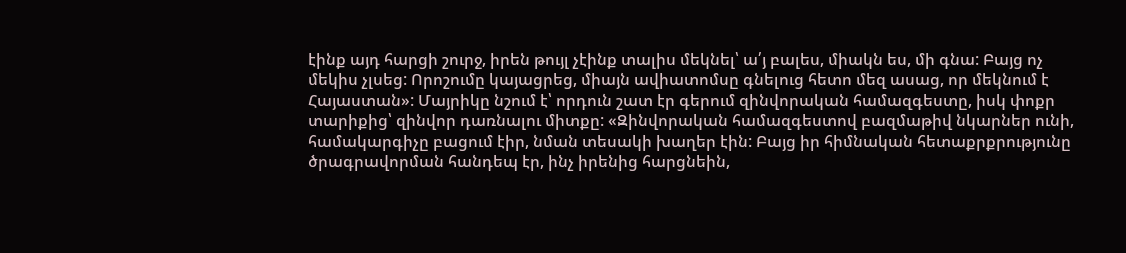էինք այդ հարցի շուրջ, իրեն թույլ չէինք տալիս մեկնել՝ ա՛յ բալես, միակն ես, մի գնա: Բայց ոչ մեկիս չլսեց: Որոշումը կայացրեց, միայն ավիատոմսը գնելուց հետո մեզ ասաց, որ մեկնում է Հայաստան»: Մայրիկը նշում է՝ որդուն շատ էր գերում զինվորական համազգեստը, իսկ փոքր տարիքից՝ զինվոր դառնալու միտքը: «Զինվորական համազգեստով բազմաթիվ նկարներ ունի, համակարգիչը բացում էիր, նման տեսակի խաղեր էին: Բայց իր հիմնական հետաքրքրությունը ծրագրավորման հանդեպ էր, ինչ իրենից հարցնեին,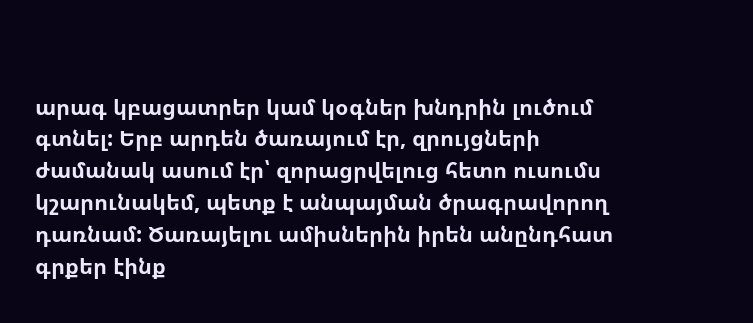արագ կբացատրեր կամ կօգներ խնդրին լուծում գտնել: Երբ արդեն ծառայում էր, զրույցների ժամանակ ասում էր՝ զորացրվելուց հետո ուսումս կշարունակեմ, պետք է անպայման ծրագրավորող դառնամ: Ծառայելու ամիսներին իրեն անընդհատ գրքեր էինք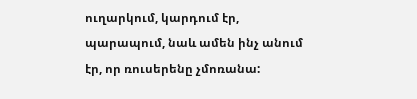ուղարկում, կարդում էր, պարապում, նաև ամեն ինչ անում էր, որ ռուսերենը չմոռանա: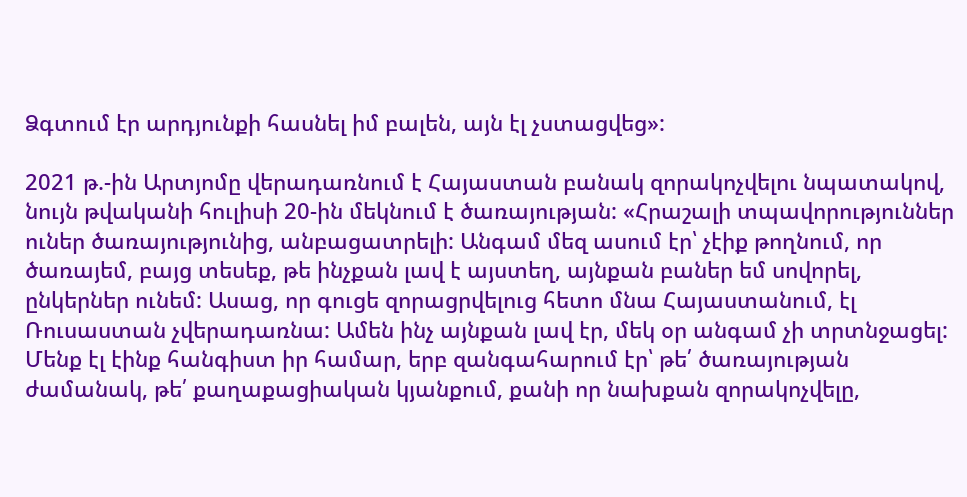Ձգտում էր արդյունքի հասնել իմ բալեն, այն էլ չստացվեց»:

2021 թ.-ին Արտյոմը վերադառնում է Հայաստան բանակ զորակոչվելու նպատակով, նույն թվականի հուլիսի 20-ին մեկնում է ծառայության: «Հրաշալի տպավորություններ ուներ ծառայությունից, անբացատրելի: Անգամ մեզ ասում էր՝ չէիք թողնում, որ ծառայեմ, բայց տեսեք, թե ինչքան լավ է այստեղ, այնքան բաներ եմ սովորել, ընկերներ ունեմ: Ասաց, որ գուցե զորացրվելուց հետո մնա Հայաստանում, էլ Ռուսաստան չվերադառնա: Ամեն ինչ այնքան լավ էր, մեկ օր անգամ չի տրտնջացել: Մենք էլ էինք հանգիստ իր համար, երբ զանգահարում էր՝ թե՛ ծառայության ժամանակ, թե՛ քաղաքացիական կյանքում, քանի որ նախքան զորակոչվելը,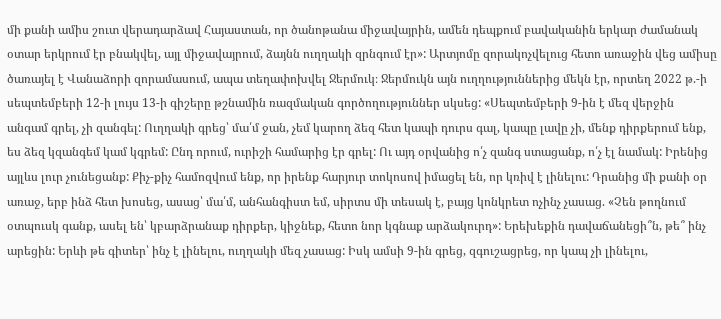մի քանի ամիս շուտ վերադարձավ Հայաստան, որ ծանոթանա միջավայրին, ամեն դեպքում բավականին երկար ժամանակ օտար երկրում էր բնակվել, այլ միջավայրում, ձայնն ուղղակի զրնգում էր»: Արտյոմը զորակոչվելուց հետո առաջին վեց ամիսը ծառայել է Վանաձորի զորամասում, ապա տեղափոխվել Ջերմուկ։ Ջերմուկն այն ուղղություններից մեկն էր, որտեղ 2022 թ.-ի սեպտեմբերի 12-ի լույս 13-ի գիշերը թշնամին ռազմական գործողություններ սկսեց: «Սեպտեմբերի 9-ին է մեզ վերջին անգամ գրել, չի զանգել: Ուղղակի գրեց՝ մա՛մ ջան, չեմ կարող ձեզ հետ կապի դուրս գալ, կապը լավը չի, մենք դիրքերում ենք, ես ձեզ կզանգեմ կամ կգրեմ: Ընդ որում, ուրիշի համարից էր գրել: Ու այդ օրվանից ո՛չ զանգ ստացանք, ո՛չ էլ նամակ: Իրենից այլևս լուր չունեցանք: Քիչ-քիչ համոզվում ենք, որ իրենք հարյուր տոկոսով իմացել են, որ կռիվ է լինելու: Դրանից մի քանի օր առաջ, երբ ինձ հետ խոսեց, ասաց՝ մա՛մ, անհանգիստ եմ, սիրտս մի տեսակ է, բայց կոնկրետ ոչինչ չասաց. «Չեն թողնում օտպուսկ գանք, ասել են՝ կբարձրանաք դիրքեր, կիջնեք, հետո նոր կգնաք արձակուրդ»: Երեխեքին դավաճանեցի՞ն, թե՞ ինչ արեցին: Երևի թե գիտեր՝ ինչ է լինելու, ուղղակի մեզ չասաց: Իսկ ամսի 9-ին գրեց, զգուշացրեց, որ կապ չի լինելու,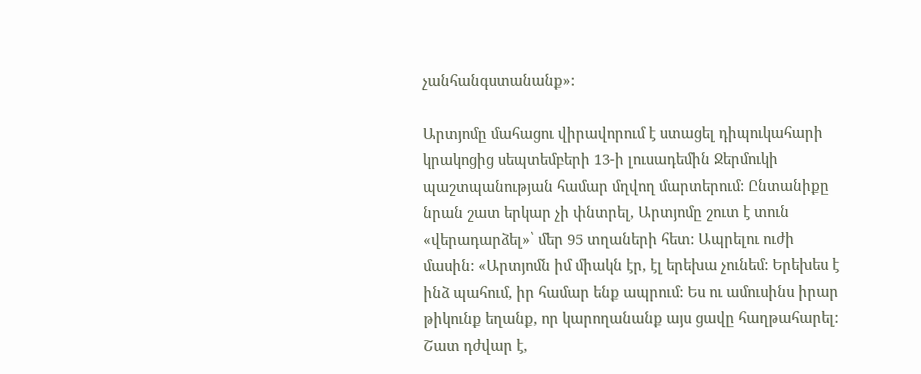չանհանգստանանք»:

Արտյոմը մահացու վիրավորում է ստացել դիպուկահարի կրակոցից սեպտեմբերի 13-ի լուսադեմին Ջերմուկի պաշտպանության համար մղվող մարտերում: Ընտանիքը նրան շատ երկար չի փնտրել, Արտյոմը շուտ է տուն «վերադարձել»՝ մեր 95 տղաների հետ: Ապրելու ուժի մասին: «Արտյոմն իմ միակն էր, էլ երեխա չունեմ: Երեխես է ինձ պահում, իր համար ենք ապրում: Ես ու ամուսինս իրար թիկունք եղանք, որ կարողանանք այս ցավը հաղթահարել: Շատ դժվար է,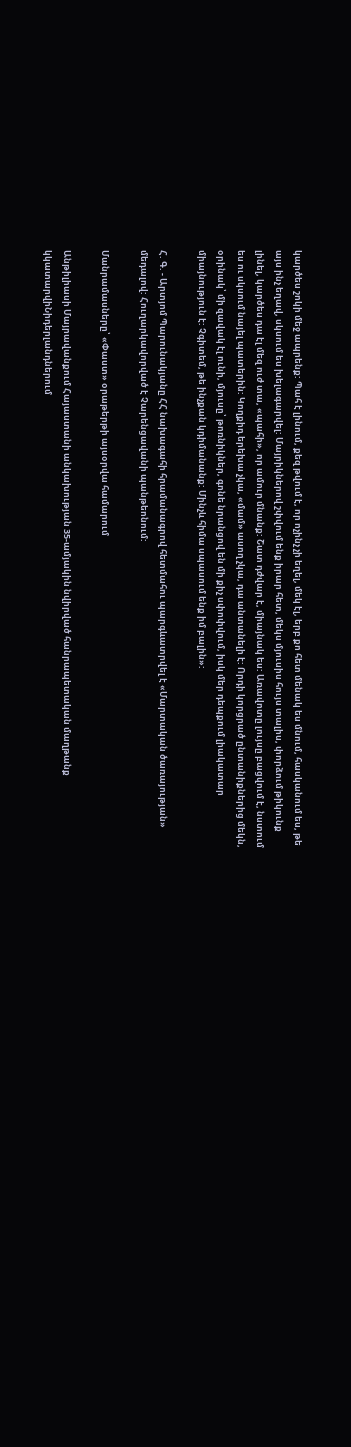կարծես շոկի մեջ ապրենք: Պահ է լինում, քեզ թվում է, որ ոչինչ չի եղել, մեկ էլ, երբ քո հետ մենակ ես մնում, հասկանում ես, թե այս ինչ եղավ, սկսում ես խելագարվել: Մայրիկներով շփվում ենք իրար հետ, մեկս մյուսիս հույս տալիս, փորձում թիկունք լինել, կարծես դա էլ մեզ ուժ տա, «պահի», որ ամուր մնանք: Շատ դժվար է, միայնակ ես: Առավոտը լույսը բացվում է, նստում ես ու սկսում նայել պատերին: Կողքիդ երեխա չկա, «մամ» ասող չկա, դա անտանելի է: Որդի կորցրած ընտանիքներից մեկն, օրինակ՝ մի զավակ էլ ունի, մյուսը՝ թոռնիկներ, գոնե նրանցով են մի քիչ սփոփվում, իսկ մեր դեպքում լիակատար միայնություն է: Չգիտեմ, թե ինչքան կդիմանանք: Մինչև հիմա սպասում ենք իմ բալին»:

Հ. Գ. - Արտյոմ Պարունակյանը ՀՀ նախագահի հրամանագրով հետմահու պարգևատրվել է «Մարտական ծառայության» մեդալով: Հուղարկավորված է Չարենցավանի պանթեոնում:

Մանրամասները՝ «Փաստ» օրաթերթի այսօրվա համարում

Անթիլիասի Մայրավանքում Հայաստանի անկախության 35-ամյակին նվիրված հանրապետական մաղթանք կկատարվիՆիդերլանդներում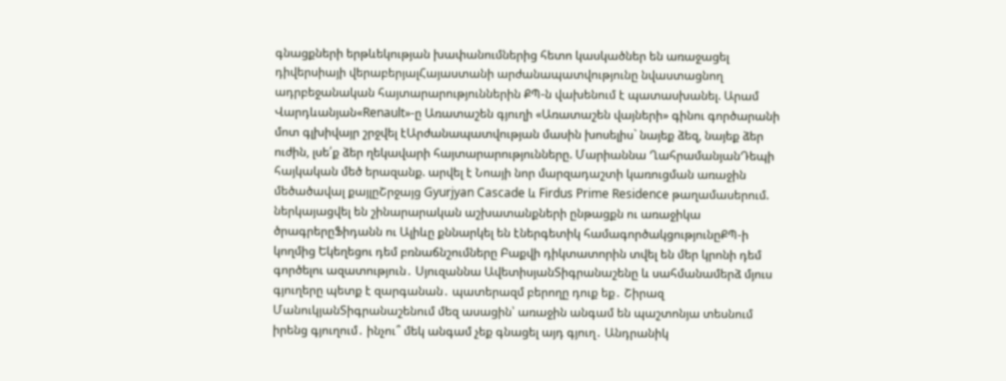գնացքների երթևեկության խափանումներից հետո կասկածներ են առաջացել դիվերսիայի վերաբերյալՀայաստանի արժանապատվությունը նվաստացնող ադրբեջանական հայտարարություններին ՔՊ-ն վախենում է պատասխանել. Արամ Վարդևանյան«Renault»-ը Առատաշեն գյուղի «Առատաշեն վայների» գինու գործարանի մոտ գլխիվայր շրջվել էԱրժանապատվության մասին խոսելիս` նայեք ձեզ, նայեք ձեր ուժին, լսե՛ք ձեր ղեկավարի հայտարարությունները. Մարիաննա ՂահրամանյանԴեպի հայկական մեծ երազանք. արվել է Նոայի նոր մարզադաշտի կառուցման առաջին մեծածավալ քայլըՇրջայց Gyurjyan Cascade և Firdus Prime Residence թաղամասերում. ներկայացվել են շինարարական աշխատանքների ընթացքն ու առաջիկա ծրագրերըՖիդանն ու Ալիևը քննարկել են էներգետիկ համագործակցությունըՔՊ-ի կողմից Եկեղեցու դեմ բռնաճնշումները Բաքվի դիկտատորին տվել են մեր կրոնի դեմ գործելու ազատություն․ Սյուզաննա ԱվետիսյանՏիգրանաշենը և սահմանամերձ մյուս գյուղերը պետք է զարգանան․ պատերազմ բերողը դուք եք․ Շիրազ ՄանուկյանՏիգրանաշենում մեզ ասացին՝ առաջին անգամ են պաշտոնյա տեսնում իրենց գյուղում․ ինչու՞ մեկ անգամ չեք գնացել այդ գյուղ․ Անդրանիկ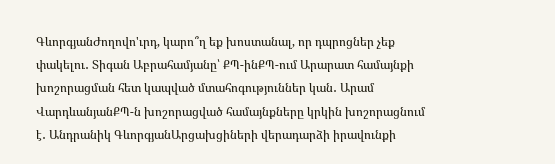ԳևորգյանԺողովո'ւրդ, կարո՞ղ եք խոստանալ, որ դպրոցներ չեք փակելու․ Տիգան Աբրահամյանը՝ ՔՊ-ինՔՊ-ում Արարատ համայնքի խոշորացման հետ կապված մտահոգություններ կան․ Արամ ՎարդևանյանՔՊ-ն խոշորացված համայնքները կրկին խոշորացնում է․ Անդրանիկ ԳևորգյանԱրցախցիների վերադարձի իրավունքի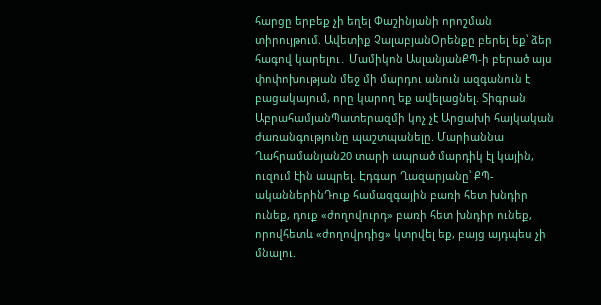հարցը երբեք չի եղել Փաշինյանի որոշման տիրույթում. Ավետիք ՉալաբյանՕրենքը բերել եք՝ ձեր հագով կարելու․ Մամիկոն ԱսլանյանՔՊ-ի բերած այս փոփոխության մեջ մի մարդու անուն ազգանուն է բացակայում, որը կարող եք ավելացնել. Տիգրան ԱբրահամյանՊատերազմի կոչ չէ Արցախի հայկական ժառանգությունը պաշտպանելը. Մարիաննա Ղահրամանյան20 տարի ապրած մարդիկ էլ կային, ուզում էին ապրել. Էդգար Ղազարյանը՝ ՔՊ-ականներինԴուք համազգային բառի հետ խնդիր ունեք, դուք «ժողովուրդ» բառի հետ խնդիր ունեք, որովհետև «ժողովրդից» կտրվել եք, բայց այդպես չի մնալու.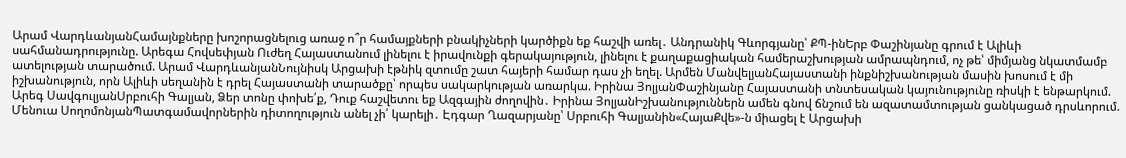Արամ ՎարդևանյանՀամայնքները խոշորացնելուց առաջ ո՞ր համայքների բնակիչների կարծիքն եք հաշվի առել․ Անդրանիկ Գևորգյանը՝ ՔՊ-ինԵրբ Փաշինյանը գրում է Ալիևի սահմանադրությունը. Արեգա Հովսեփյան Ուժեղ Հայաստանում լինելու է իրավունքի գերակայություն, լինելու է քաղաքացիական համերաշխության ամրապնդում, ոչ թե՝ միմյանց նկատմամբ ատելության տարածում. Արամ ՎարդևանյանՆույնիսկ Արցախի էթնիկ զտումը շատ հայերի համար դաս չի եղել. Արմեն ՄանվելյանՀայաստանի ինքնիշխանության մասին խոսում է մի իշխանություն, որն Ալիևի սեղանին է դրել Հայաստանի տարածքը՝ որպես սակարկության առարկա. Իրինա ՅոլյանՓաշինյանը Հայաստանի տնտեսական կայունությունը ռիսկի է ենթարկում. Արեգ ՍավգուլյանՍրբուհի Գալյան, Ձեր տոնը փոխե՛ք, Դուք հաշվետու եք Ազգային ժողովին․ Իրինա ՅոլյանԻշխանություններն ամեն գնով ճնշում են ազատամտության ցանկացած դրսևորում. Մենուա ՍողոմոնյանՊատգամավորներին դիտողություն անել չի՛ կարելի․ Էդգար Ղազարյանը՝ Սրբուհի Գալյանին«ՀայաՔվե»-ն միացել է Արցախի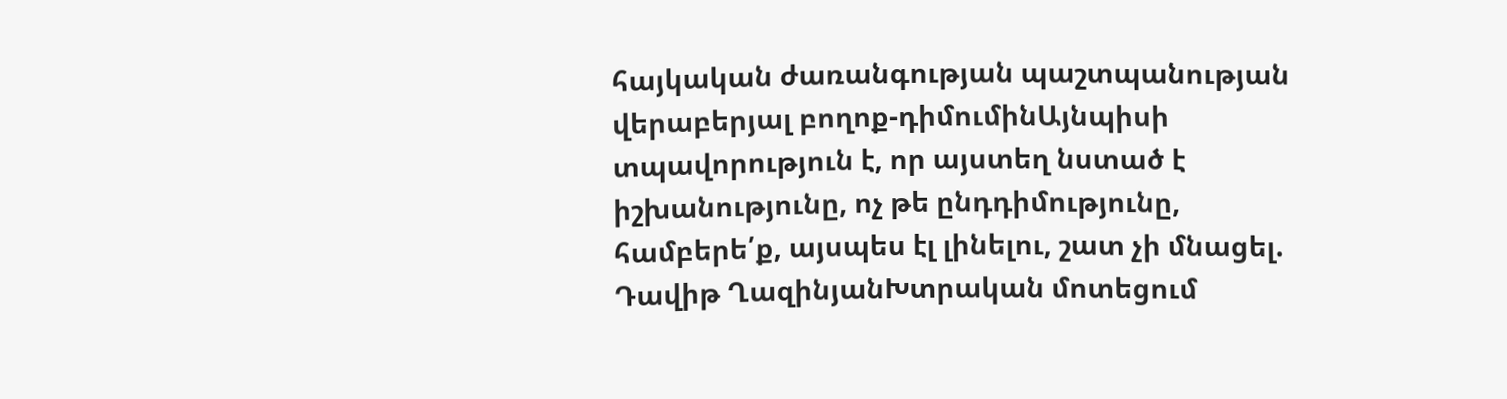հայկական ժառանգության պաշտպանության վերաբերյալ բողոք-դիմումինԱյնպիսի տպավորություն է, որ այստեղ նստած է իշխանությունը, ոչ թե ընդդիմությունը, համբերե՛ք, այսպես էլ լինելու, շատ չի մնացել. Դավիթ ՂազինյանԽտրական մոտեցում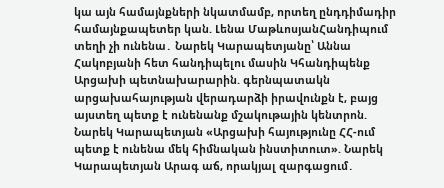կա այն համայնքների նկատմամբ, որտեղ ընդդիմադիր համայնքապետեր կան. Լենա ՄաթևոսյանՀանդիպում տեղի չի ունենա․ Նարեկ Կարապետյանը՝ Աննա Հակոբյանի հետ հանդիպելու մասին Կհանդիպենք Արցախի պետնախարարին. գերնպատակն արցախահայության վերադարձի իրավունքն է, բայց այստեղ պետք է ունենանք մշակութային կենտրոն. Նարեկ Կարապետյան «Արցախի հայությունը ՀՀ-ում պետք է ունենա մեկ հիմնական ինստիտուտ». Նարեկ Կարապետյան Արագ աճ, որակյալ զարգացում․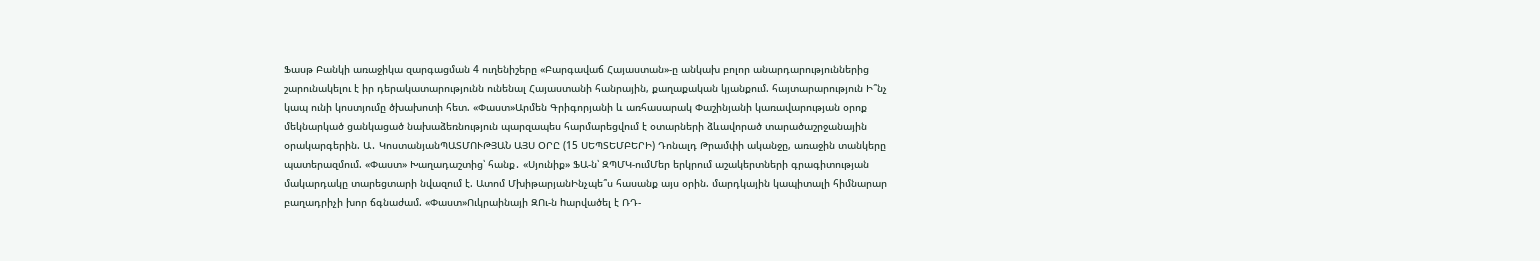Ֆասթ Բանկի առաջիկա զարգացման 4 ուղենիշերը «Բարգավաճ Հայաստան»-ը անկախ բոլոր անարդարություններից շարունակելու է իր դերակատարությունն ունենալ Հայաստանի հանրային, քաղաքական կյանքում. հայտարարություն Ի՞նչ կապ ունի կոստյումը ծխախոտի հետ. «Փաստ»Արմեն Գրիգորյանի և առհասարակ Փաշինյանի կառավարության օրոք մեկնարկած ցանկացած նախաձեռնություն պարզապես հարմարեցվում է օտարների ձևավորած տարածաշրջանային օրակարգերին. Ա․ ԿոստանյանՊԱՏՄՈՒԹՅԱՆ ԱՅՍ ՕՐԸ (15 ՍԵՊՏԵՄԲԵՐԻ) Դոնալդ Թրամփի ականջը, առաջին տանկերը պատերազմում. «Փաստ» Խաղադաշտից՝ հանք․ «Սյունիք» ՖԱ-ն՝ ԶՊՄԿ-ումՄեր երկրում աշակերտների գրագիտության մակարդակը տարեցտարի նվազում է. Ատոմ ՄխիթարյանԻնչպե՞ս հասանք այս օրին. մարդկային կապիտալի հիմնարար բաղադրիչի խոր ճգնաժամ. «Փաստ»Ուկրաինայի ԶՈւ-ն hարվածել է ՌԴ-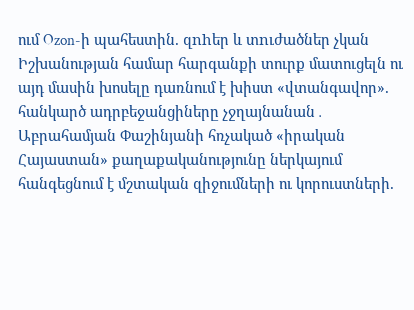ում Ozon-ի պահեստին. զnhեր և տnւժածներ չկան Իշխանության համար հարգանքի տուրք մատուցելն ու այդ մասին խոսելը դառնում է խիստ «վտանգավոր». հանկարծ ադրբեջանցիները չջղայնանան․ Աբրահամյան Փաշինյանի հռչակած «իրական Հայաստան» քաղաքականությունը ներկայում հանգեցնում է մշտական զիջումների ու կորուստների.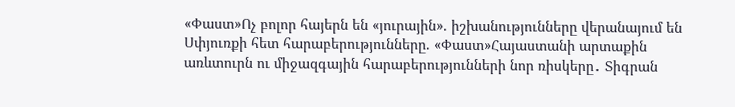«Փաստ»Ոչ բոլոր հայերն են «յուրային». իշխանությունները վերանայում են Սփյուռքի հետ հարաբերությունները. «Փաստ»Հայաստանի արտաքին առևտուրն ու միջազգային հարաբերությունների նոր ռիսկերը․ Տիգրան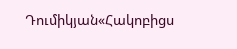Դումիկյան«Հակոբիցս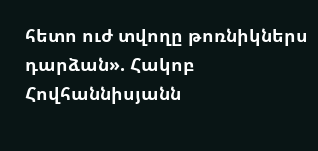հետո ուժ տվողը թոռնիկներս դարձան». Հակոբ Հովհաննիսյանն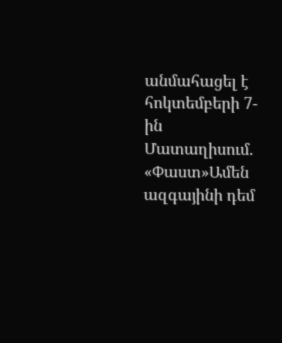անմահացել է հոկտեմբերի 7-ին Մատաղիսում. «Փաստ»Ամեն ազգայինի դեմ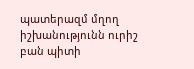պատերազմ մղող իշխանությունն ուրիշ բան պիտի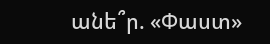անե՞ր. «Փաստ»